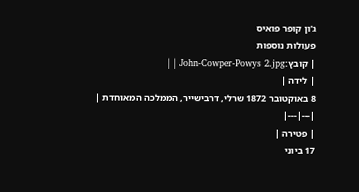ג'ון קופר פואיס
פעולות נוספות
| קובץ:John-Cowper-Powys 2.jpg | |
| לידה |
8 באוקטובר 1872 שרלי, דרבישייר, הממלכה המאוחדת |
|---|---|
| פטירה |
17 ביוני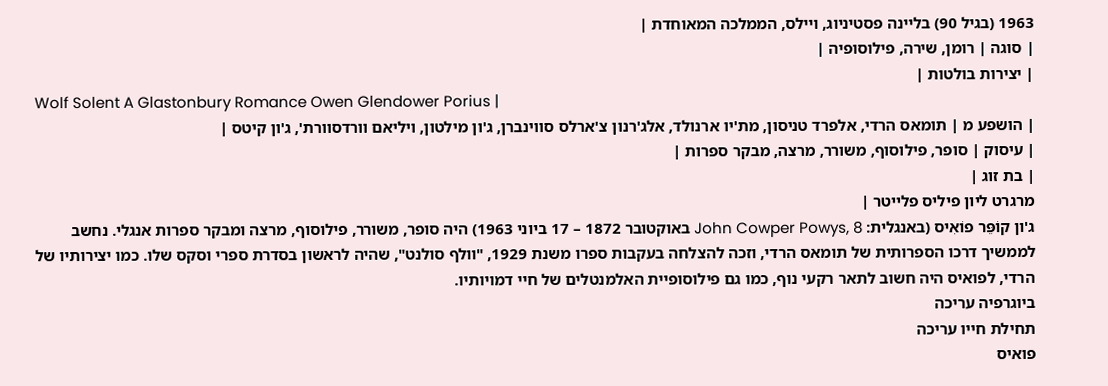1963 (בגיל 90) בליינה פסטיניוג, ויילס, הממלכה המאוחדת |
| סוגה | רומן, שירה, פילוסופיה |
| יצירות בולטות |
Wolf Solent A Glastonbury Romance Owen Glendower Porius |
| הושפע מ | תומאס הרדי, אלפרד טניסון, מת'יו ארנולד, אלג'רנון צ'ארלס סווינברן, ג'ון מילטון, ויליאם וורדסוורת', ג'ון קיטס |
| עיסוק | סופר, פילוסוף, משורר, מרצה, מבקר ספרות |
| בת זוג |
מרגרט ליון פיליס פלייטר |
ג'ון קוֹפֵּר פוֹאִיס (באנגלית: John Cowper Powys, 8 באוקטובר 1872 – 17 ביוני 1963) היה סופר, משורר, פילוסוף, מרצה ומבקר ספרות אנגלי. נחשב לממשיך דרכו הספרותית של תומאס הרדי, וזכה להצלחה בעקבות ספרו משנת 1929, "וולף סולנט", שהיה לראשון בסדרת ספרי וסקס שלו. כמו יצירותיו של הרדי, לפואיס היה חשוב לתאר רקעי נוף, כמו גם פילוסופיית האלמנטלים של חיי דמויותיו.
ביוגרפיה עריכה
תחילת חייו עריכה
פואיס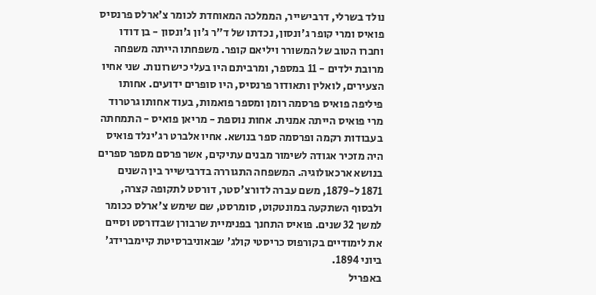נולד בשרלי, דרבישייר, הממלכה המאוחדת לכומר צ'ארלס פרנסיס פואיס ומרי קופר ג'ונסון, נכדתו של ד"ר ג'ון ג'ונסון - בן דודו וחברו הטוב של המשורר ויליאם קופר. משפחתו הייתה משפחה מרובת ילדים - 11 במספר, ומרביתם היו בעלי כישרונות. שני אחיו הצעירים, לואלין ותאודור פרנסיס, היו סופרים ידועים. אחותו פיליפה פואיס פרסמה רומן ומספר פואמות, בעוד אחותו גרטרוד מרי פואיס הייתה אמנית. אחות נוספת - מריאן פואיס - התמחתה בעבודות רקמה ופרסמה ספר בנושא. אחיו אלברט רג'ינלד פואיס היה מזכיר אגודה לשימור מבנים עתיקים, אשר פרסם מספר ספרים בנושא ארכאולוגיה. המשפחה התגוררה בדרבישייר בין השנים 1871 ל-1879, משם עברה לדורצ'סטר, דורסט לתקופה קצרה, ולבסוף השתקעה במונטקוט, סומרסט, שם שימש צ'ארלס ככומר למשך 32 שנים. פואיס התחנך בפנימיית שרבורן שבדורסט וסיים את לימודיים בקורפוס כריסטי קולג' שבאוניברסיטת קיימברידג' ביוני 1894.
באפריל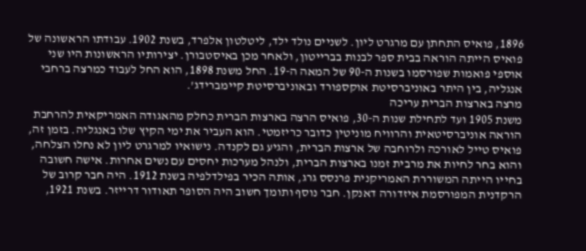1896, פואיס התחתן עם מרגרט ליון. לשניים נולד ילד, ליטלטון אלפרד, בשנת 1902. עבודתו הראשונה של פואיס הייתה הוראה בבית ספר לבנות בברייטון, ולאחר מכן באיסטבורן. יצירותיו הראשונות היו שני אוספי פואמות שפורסמו בשנות ה-90 של המאה ה-19. החל משנת 1898, הוא החל לעבוד כמרצה ברחבי אנגליה, בין היתר באוניברסיטת אוקספורד ובאוניברסיטת קיימברידג'.
מרצה בארצות הברית עריכה
משנת 1905 ועד לתחילת שנות ה-30, פואיס הרצה בארצות הברית כחלק מהאגודה האמריקאית להרחבת הוראה אוניברסיטאית והרוויח מוניטין כדובר כריזמטי. הוא העביר את ימי הקיץ שלו באנגליה. בזמן זה, פואיס טייל לאורכה ולרוחבה של ארצות הברית, והגיע גם לקנדה. נישואיו למרגרט ליון לא נחלו הצלחה, והוא בחר לחיות את מרבית זמנו בארצות הברית, ולנהל מערכות יחסים עם נשים אחרות. אישה חשובה בחייו הייתה המשוררת האמריקנית פרנסס גרג, אותה הכיר בפילדלפיה בשנת 1912. היה חבר קרוב של הרקדנית המפורסמת איזדורה דאנקן. חבר נוסף ותומך חשוב היה הסופר תאודור דרייזר. בשנת 1921,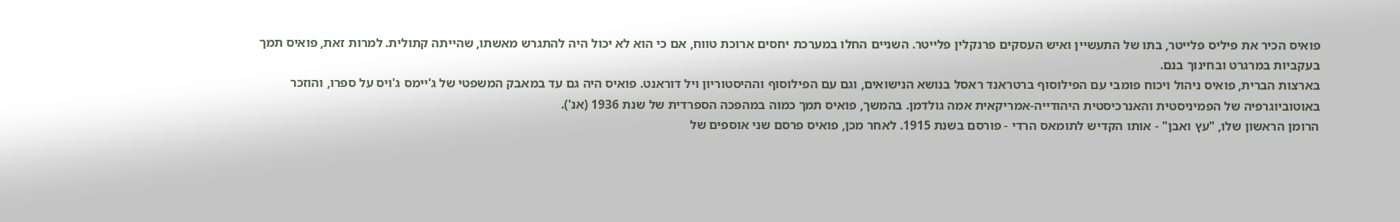פואיס הכיר את פיליס פלייטר, בתו של התעשיין ואיש העסקים פרנקלין פלייטר. השניים החלו במערכת יחסים ארוכת טווח, אם כי הוא לא יכול היה להתגרש מאשתו, שהייתה קתולית. למרות זאת, פואיס תמך בעקביות במרגרט ובחינוך בנם.
בארצות הברית, פואיס ניהול ויכוח פומבי עם הפילוסוף ברטראנד ראסל בנושא הנישואים, וגם עם הפילוסוף וההיסטוריון ויל דוראנט. פואיס היה גם עד במאבק המשפטי של ג'יימס ג'ויס על ספרו, והוזכר באוטוביוגרפיה של הפמיניסטית והאנרכיסטית היהודייה-אמריקאית אמה גולדמן. בהמשך, פואיס תמך כמוה במהפכה הספרדית של שנת 1936 (אנ').
הרומן הראשון שלו, "עץ ואבן" - אותו הקדיש לתומאס הרדי - פורסם בשנת 1915. לאחר מכן, פואיס פרסם שני אוספים של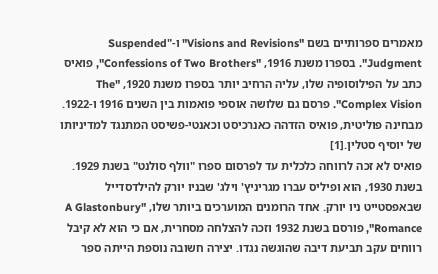מאמרים ספרותיים בשם "Visions and Revisions" ו-"Suspended Judgment". בספרו משנת 1916, "Confessions of Two Brothers", פואיס כתב על הפילוסופיה שלו, עליה הרחיב יותר בספרו משנת 1920, "The Complex Vision". פרסם גם שלושה אוספי פואמות בין השנים 1916 ו-1922.
מבחינה פוליטית, פואיס הזדהה כאנרכיסט וכאנטי-פשיסט המתנגד למדיניותו של יוסיף סטלין.[1]
פואיס לא זכה לרווחה כלכלית עד לפרסום ספרו "וולף סולנט" בשנת 1929. בשנת 1930, הוא ופיליס עברו מגריניץ' וילג' שבניו יורק להילדסדייל שבאפסטייט ניו יורק. אחד הרומנים המוערכים ביותר שלו, "A Glastonbury Romance", פורסם בשנת 1932 וזכה להצלחה מסחרית, אם כי הוא לא קיבל רווחים עקב תביעת דיבה שהוגשה נגדו. יצירה חשובה נוספת הייתה ספר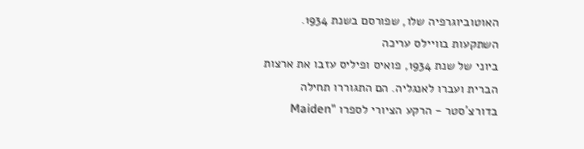האוטוביוגרפיה שלו, שפורסם בשנת 1934.
השתקעות בוויילס עריכה
ביוני של שנת 1934, פואיס ופיליס עזבו את ארצות הברית ועברו לאנגליה. הם התגוררו תחילה בדורצ'סטר - הרקע הציורי לספרו "Maiden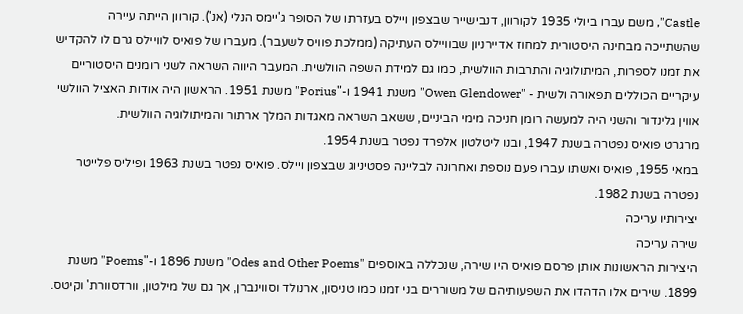Castle", משם עברו ביולי 1935 לקורוון, דנבישייר שבצפון ויילס בעזרתו של הסופר ג'יימס הנלי (אנ'). קורוון הייתה עיירה שהשתייכה מבחינה היסטורית למחוז אדיירניון שבוויילס העתיקה (ממלכת פוויס לשעבר). מעברו של פואיס לוויילס גרם לו להקדיש את זמנו לספרות, המיתולוגיה והתרבות הוולשית, כמו גם למידת השפה הוולשית. המעבר היווה השראה לשני רומנים היסטוריים עיקריים הכוללים תפאורה ולשית - "Owen Glendower" משנת 1941 ו-"Porius" משנת 1951. הראשון היה אודות האציל הוולשי אווין גלינדור והשני היה למעשה רומן חניכה מימי הביניים, ששאב השראה מאגדות המלך ארתור והמיתולוגיה הוולשית.
מרגרט פואיס נפטרה בשנת 1947, ובנו ליטלטון אלפרד נפטר בשנת 1954.
במאי 1955, פואיס ואשתו עברו פעם נוספת ואחרונה לבליינה פסטיניוג שבצפון ויילס. פואיס נפטר בשנת 1963 ופיליס פלייטר נפטרה בשנת 1982.
יצירותיו עריכה
שירה עריכה
היצירות הראשונות אותן פרסם פואיס היו שירה, שנכללה באוספים "Odes and Other Poems" משנת 1896 ו-"Poems" משנת 1899. שירים אלו הדהדו את השפעותיהם של משוררים בני זמנו כמו טניסון, ארנולד וסווינברן, אך גם של מילטון, וורדסוורת' וקיטס.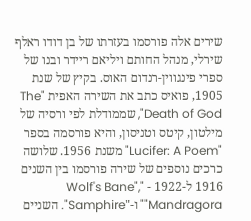שירים אלה פורסמו בעזרתו של בן דודו ראלף שירלי, מנהל החותם ויליאם ריידר ובנו של ספרי פינגווין-רנדום האוס. בקיץ של שנת 1905, פואיס כתב את השירה האפית "The Death of God", שממודלת לפי ורסיה של מילטון, קיטס וטניסון, והיא פורסמה בספר "Lucifer: A Poem" משנת 1956. שלושה כרכים נוספים של שירה פורסמו בין השנים 1916 ל-1922 - "Wolf's Bane", "Mandragora" ו-"Samphire". השניים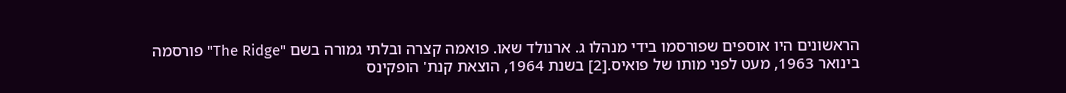הראשונים היו אוספים שפורסמו בידי מנהלו ג. ארנולד שאו. פואמה קצרה ובלתי גמורה בשם "The Ridge" פורסמה בינואר 1963, מעט לפני מותו של פואיס.[2] בשנת 1964, הוצאת קנת' הופקינס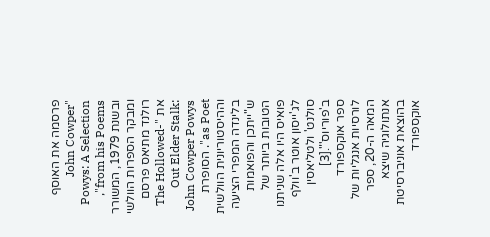פרסמה את האוסף "John Cowper Powys: A Selection from his Poems", ובשנת 1979, המשורר ומבקר הספרות הוולשי רולנד מתיאס פרסם את "The Hollowed-Out Elder Stalk: John Cowper Powys as Poet". הסופרת וההיסטוריונית הוולשית בלינדה המפרי הציעה ש"ייתכן והפואמות הטובות ביותר של פואיס היו אלה שניתנו לג'ייסון אוטר ב'וולף סולנט' ולטליאסין ב'פוריוס'".[3]
ספר אוקספורד לורסיות אנגליות של המאה ה-20, ספר אנתולוגיה שיצא בהוצאת אוניברסיטת אוקספורד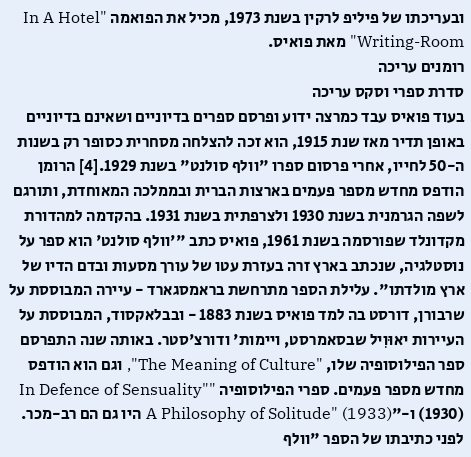ובעריכתו של פיליפ לרקין בשנת 1973, מכיל את הפואמה "In A Hotel Writing-Room" מאת פואיס.
רומנים עריכה
סדרת ספרי וסקס עריכה
בעוד פואיס עבד כמרצה ידוע ופרסם ספרים בדיוניים ושאינם בדיוניים באופן תדיר מאז שנת 1915, הוא זכה להצלחה מסחרית כסופר רק בשנות ה-50 לחייו, אחרי פרסום ספרו "וולף סולנט" בשנת 1929.[4] הרומן הודפס מחדש מספר פעמים בארצות הברית ובממלכה המאוחדת, ותורגם לשפה הגרמנית בשנת 1930 ולצרפתית בשנת 1931. בהקדמה למהדורת מקדונלד שפורסמה בשנת 1961, פואיס כתב "'וולף סולנט' הוא ספר על נוסטלגיה, שנכתב בארץ זרה בעזרת עטו של עורך מסעות ובדם הדיו של ארץ מולדתו". עלילת הספר מתרחשת בראמסגארד - עיירה המבוססת על שרבורן, דורסט בה למד פואיס בשנת 1883 - ובבלאקסוד, המבוססת על העיירות יאוּוִיל שבסאמרסט, ויימות' ודורצ'סטר. באותה שנה התפרסם ספר הפילוסופיה שלו, "The Meaning of Culture", וגם הוא הודפס מחדש מספר פעמים. ספרי הפילוסופיה "In Defence of Sensuality" (1930) ו-"A Philosophy of Solitude" (1933) היו גם הם רב-מכר.
לפני כתיבתו של הספר "וולף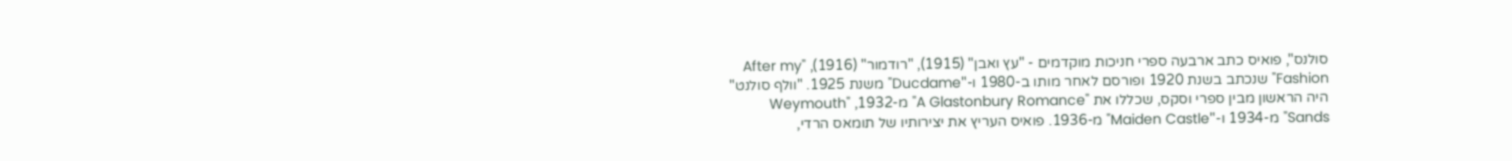סולנס", פואיס כתב ארבעה ספרי חניכות מוקדמים - "עץ ואבן" (1915), "רודמור" (1916), "After my Fashion" שנכתב בשנת 1920 ופורסם לאחר מותו ב-1980 ו-"Ducdame" משנת 1925. "וולף סולנט" היה הראשון מבין ספרי וסקס, שכללו את "A Glastonbury Romance" מ-1932, "Weymouth Sands" מ-1934 ו-"Maiden Castle" מ-1936. פואיס העריץ את יצירותיו של תומאס הרדי,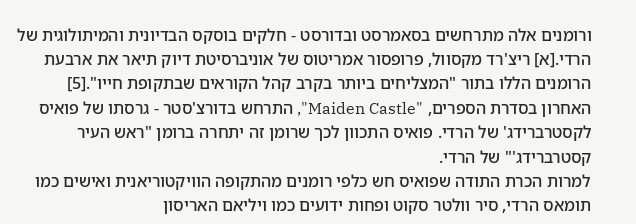ורומנים אלה מתרחשים בסאמרסט ובדורסט - חלקים בוסקס הבדיונית והמיתולוגית של הרדי.[א] ריצ'רד מקסוול, פרופסור אמריטוס של אוניברסיטת דיוק תיאר את ארבעת הרומנים הללו בתור "המצליחים ביותר בקרב קהל הקוראים שבתקופת חייו".[5] האחרון בסדרת הספרים, "Maiden Castle", התרחש בדורצ'סטר - גרסתו של פואיס לקסטרברידג' של הרדי. פואיס התכוון לכך שרומן זה יתחרה ברומן "ראש העיר קסטרברידג'" של הרדי.
למרות הכרת התודה שפואיס חש כלפי רומנים מהתקופה הוויקטוריאנית ואישים כמו תומאס הרדי, סיר וולטר סקוט ופחות ידועים כמו ויליאם האריסון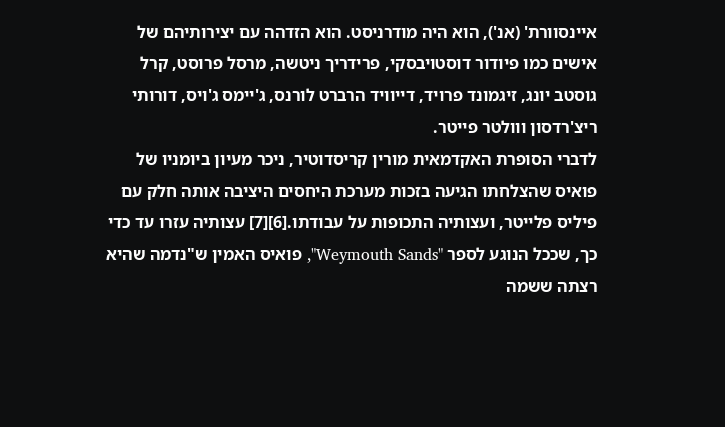איינסוורת' (אנ'), הוא היה מודרניסט. הוא הזדהה עם יצירותיהם של אישים כמו פיודור דוסטויבסקי, פרידריך ניטשה, מרסל פרוסט, קרל גוסטב יונג, זיגמונד פרויד, דייוויד הרברט לורנס, ג'יימס ג'ויס, דורותי ריצ'רדסון ווולטר פייטר.
לדברי הסופרת האקדמאית מורין קריסדוטיר, ניכר מעיון ביומניו של פואיס שהצלחתו הגיעה בזכות מערכת היחסים היציבה אותה חלק עם פיליס פלייטר, ועצותיה התכופות על עבודתו.[6][7] עצותיה עזרו עד כדי כך, שככל הנוגע לספר "Weymouth Sands", פואיס האמין ש"נדמה שהיא רצתה ששמה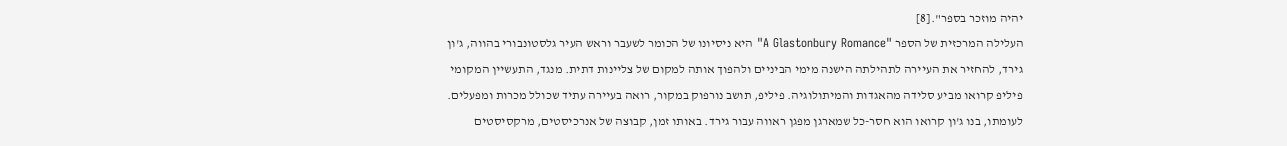יהיה מוזכר בספר".[8]
העלילה המרכזית של הספר "A Glastonbury Romance" היא ניסיונו של הכומר לשעבר וראש העיר גלסטונבורי בהווה, ג'ון גירד, להחזיר את העיירה לתהילתה הישנה מימי הביניים ולהפוך אותה למקום של צליינות דתית. מנגד, התעשיין המקומי פיליפ קרואו מביע סלידה מהאגדות והמיתולוגיה. פיליפ, תושב נורפוק במקור, רואה בעיירה עתיד שכולל מכרות ומפעלים. לעומתו, בנו ג'ון קרואו הוא חסר-כל שמארגן מפגן ראווה עבור גירד. באותו זמן, קבוצה של אנרכיסטים, מרקסיסטים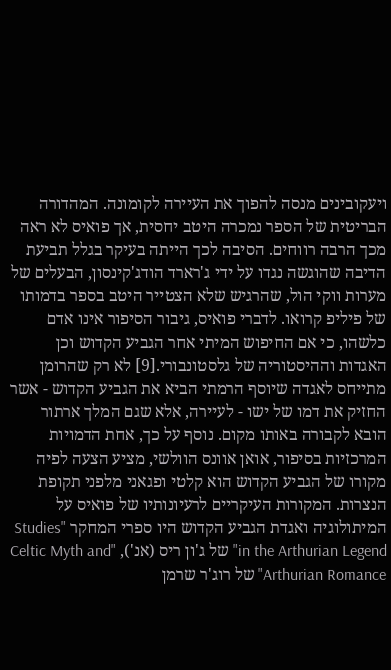ויעקובינים מנסה להפוך את העיירה לקומונה. המהדורה הבריטית של הספר נמכרה היטב יחסית, אך פואיס לא ראה מכך הרבה רווחים. הסיבה לכך הייתה בעיקר בגלל תביעת הדיבה שהוגשה נגדו על ידי ג'רארד הודג'קינסון, הבעלים של מערות ווקי הול, שהרגיש שלא הצטייר היטב בספר בדמותו של פיליפ קרואו. לדברי פואיס, גיבור הסיפור אינו אדם כלשהו, כי אם החיפוש המיתי אחר הגביע הקדוש וכן האגדות וההיסטוריה של גלסטונבורי.[9] לא רק שהרומן מתייחס לאגדה שיוסף הרמתי הביא את הגביע הקדוש - אשר החזיק את דמו של ישו - לעיירה, אלא שגם המלך ארתור הובא לקבורה באותו מקום. נוסף על כך, אחת הדמויות המרכזיות בסיפור, אואן אוונס הוולשי, מציע הצעה לפיה מקורו של הגביע הקדוש הוא קלטי ופגאני מלפני תקופת הנצרות. המקורות העיקריים לרעיונותיו של פואיס על המיתולוגיה ואגדת הגביע הקדוש היו ספרי המחקר "Studies in the Arthurian Legend" של ג'ון ריס (אנ'), "Celtic Myth and Arthurian Romance" של רוג'ר שרמן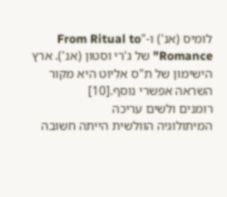לומיס (אנ') ו-"From Ritual to Romance" של ג'רי וסטון (אנ'). ארץ הישימון של ת"ס אליוט היא מקור השראה אפשרי נוסף.[10]
רומנים ולשים עריכה
המיתולוגיה הוולשית הייתה חשובה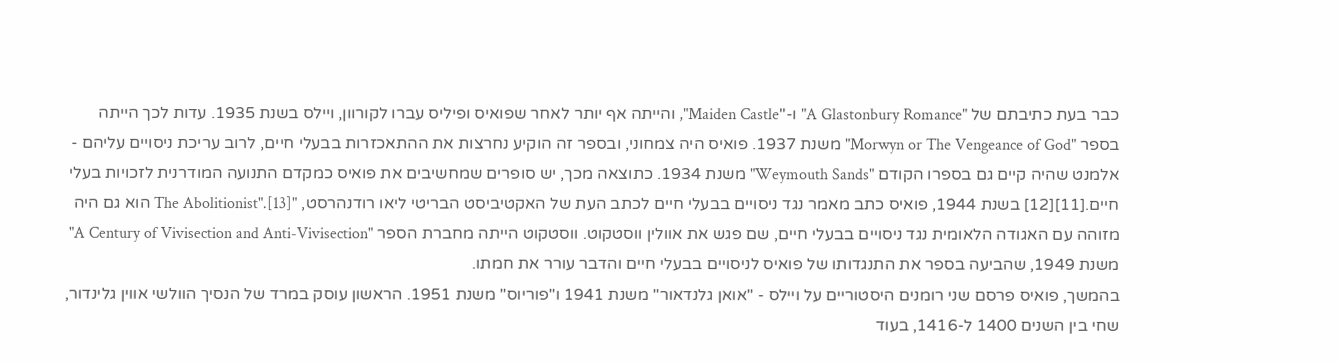כבר בעת כתיבתם של "A Glastonbury Romance" ו-"Maiden Castle", והייתה אף יותר לאחר שפואיס ופיליס עברו לקורוון, ויילס בשנת 1935. עדות לכך הייתה בספר "Morwyn or The Vengeance of God" משנת 1937. פואיס היה צמחוני, ובספר זה הוקיע נחרצות את ההתאכזרות בבעלי חיים, לרוב עריכת ניסויים עליהם - אלמנט שהיה קיים גם בספרו הקודם "Weymouth Sands" משנת 1934. כתוצאה מכך, יש סופרים שמחשיבים את פואיס כמקדם התנועה המודרנית לזכויות בעלי חיים.[11][12] בשנת 1944, פואיס כתב מאמר נגד ניסויים בבעלי חיים לכתב העת של האקטיביסט הבריטי ליאו רודנהרסט, "The Abolitionist".[13] הוא גם היה מזוהה עם האגודה הלאומית נגד ניסויים בבעלי חיים, שם פגש את אוולין ווסטקוט. ווסטקוט הייתה מחברת הספר "A Century of Vivisection and Anti-Vivisection" משנת 1949, שהביעה בספר את התנגדותו של פואיס לניסויים בבעלי חיים והדבר עורר את חמתו.
בהמשך, פואיס פרסם שני רומנים היסטוריים על ויילס - "אואן גלנדאור" משנת 1941 ו"פוריוס" משנת 1951. הראשון עוסק במרד של הנסיך הוולשי אווין גלינדור, שחי בין השנים 1400 ל-1416, בעוד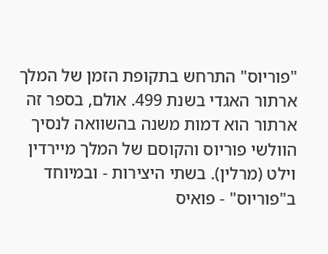"פוריוס" התרחש בתקופת הזמן של המלך ארתור האגדי בשנת 499. אולם, בספר זה ארתור הוא דמות משנה בהשוואה לנסיך הוולשי פוריוס והקוסם של המלך מיירדין וילט (מרלין). בשתי היצירות - ובמיוחד ב"פוריוס" - פואיס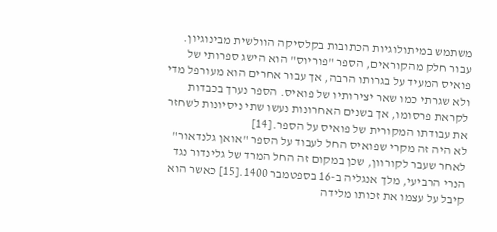משתמש במיתולוגיות הכתובות בקלסיקה הוולשית מבינוגיון. עבור חלק מהקוראים, הספר "פוריוס" הוא הישג ספרותי של פואיס המעיד על בגרותו הרבה, אך עבור אחרים הוא מעורפל מדי ולא שגרתי כמו שאר יצירותיו של פואיס. הספר נערך בכבדות לקראת פרסומו, אך בשנים האחרונות נעשו שתי ניסיונות לשחזר את עבודתו המקורית של פואיס על הספר.[14]
לא היה זה מקרי שפואיס החל לעבוד על הספר "אואן גלנדאור" לאחר שעבר לקורוון, שכן במקום זה החל המרד של גלינדור נגד הנרי הרביעי, מלך אנגליה ב-16 בספטמבר 1400.[15] כאשר הוא קיבל על עצמו את זכותו מלידה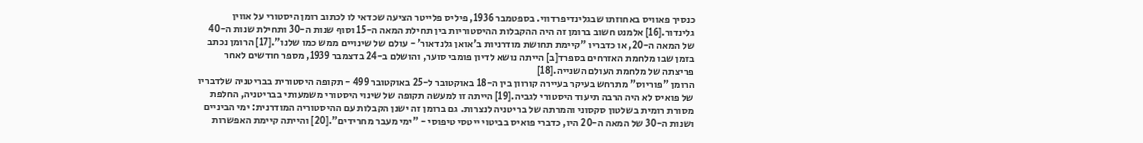כנסיך פאוויס באחוזתו שבגלינדיפרדווי. בספטמבר 1936, פיליס פלייטר הציעה שכדאי לו לכתוב רומן היסטורי על אווין גלינדור.[16] אלמנט חשוב ברומן זה היה ההקבלות ההיסטוריות בין תחילת המאה ה-15 וסוף שנות ה-30 ותחילת שנות ה-40 של המאה ה-20, או כדבריו "קיימת תחושת מודרניות ב'אואן גלנדאור' - עולם של שינויים ממש כמו שלנו".[17] הרומן נכתב בזמן שבו מלחמת האזרחים בספרד[ב] הייתה נושא לדיון פומבי סוער, והושלם ב-24 בדצמבר 1939, מספר חודשים לאחר פריצתה של מלחמת העולם השנייה.[18]
הרומן "פוריוס" מתרחש בעיקר בעיירה קורוון בין ה-18 באוקטובר ל-25 באוקטובר 499 - תקופה היסטורית בבריטניה שלדבריו של פואיס לא היה הרבה תיעוד היסטורי לגביה.[19] הייתה זו למעשה תקופה של שינוי היסטורי משמעותי בבריטניה, החלפת מסורת רומית בשלטון סקסוני והמרתה של בריטניה לנצרות. גם ברומן זה ישנן הקבלות עם ההיסטוריה המודרנית: ימי הביניים ושנות ה-30 של המאה ה-20 היו, כדברי פואיס בביטוי ייטסי טיפוסי - "ימי מעבר מחרידים".[20] והייתה קיימת האפשרות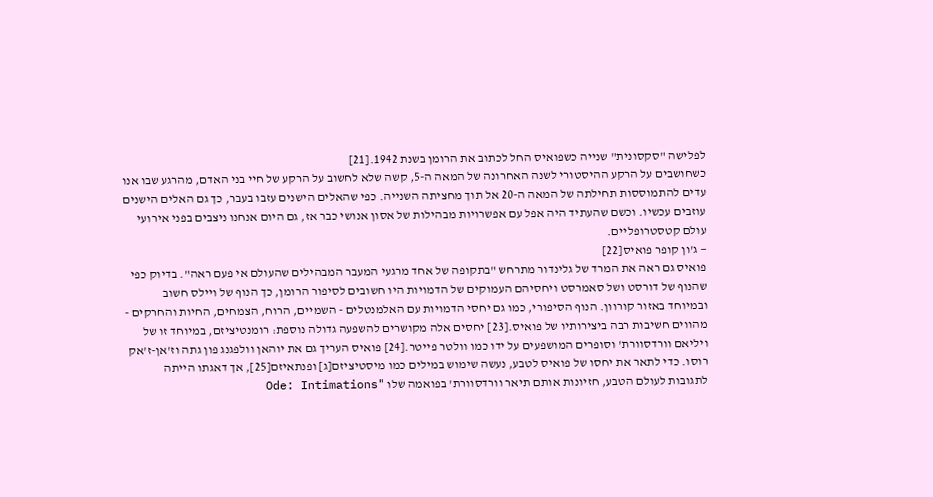לפלישה "סקסונית" שנייה כשפואיס החל לכתוב את הרומן בשנת 1942.[21]
כשחושבים על הרקע ההיסטורי לשנה האחרונה של המאה ה-5, קשה שלא לחשוב על הרקע של חיי בני האדם, מהרגע שבו אנו עדים להתמוססות תחילתה של המאה ה-20 אל תוך מחציתה השנייה. כפי שהאלים הישנים עזבו בעבר, כך גם האלים הישנים עוזבים עכשיו. וכשם שהעתיד היה אפל עם אפשרויות מבהילות של אסון אנושי כבר אז, גם היום אנחנו ניצבים בפני אירועי עולם קטסטרופליים.
— ג'ון קופר פואיס[22]
פואיס גם ראה את המרד של גלינדור מתרחש "בתקופה של אחד מרגעי המעבר המבהילים שהעולם אי פעם ראה". בדיוק כפי שהנוף של דורסט ושל סאמרסט ויחסיהם העמוקים של הדמויות היו חשובים לסיפור הרומן, כך הנוף של ויילס חשוב ובמיוחד באזור קורוון. הנוף הסיפורי, כמו גם יחסי הדמויות עם האלמנטלים - השמיים, הרוח, הצמחים, החיות והחרקים - מהווים חשיבות רבה ביצירותיו של פואיס.[23] יחסים אלה מקושרים להשפעה גדולה נוספת: רומנטיציזם, במיוחד זו של ויליאם וורדסוורת' וסופרים המושפעים על ידו כמו וולטר פייטר.[24] פואיס העריך גם את יוהאן וולפגנג פון גתה וז'אן-ז'אק רוסו. כדי לתאר את יחסו של פואיס לטבע, נעשה שימוש במילים כמו מיסטיציזם[ג] ופנתאיזם[25], אך דאגתו הייתה לתגובות לעולם הטבע, חזיונות אותם תיאר וורדסוורת' בפואמה שלו "Ode: Intimations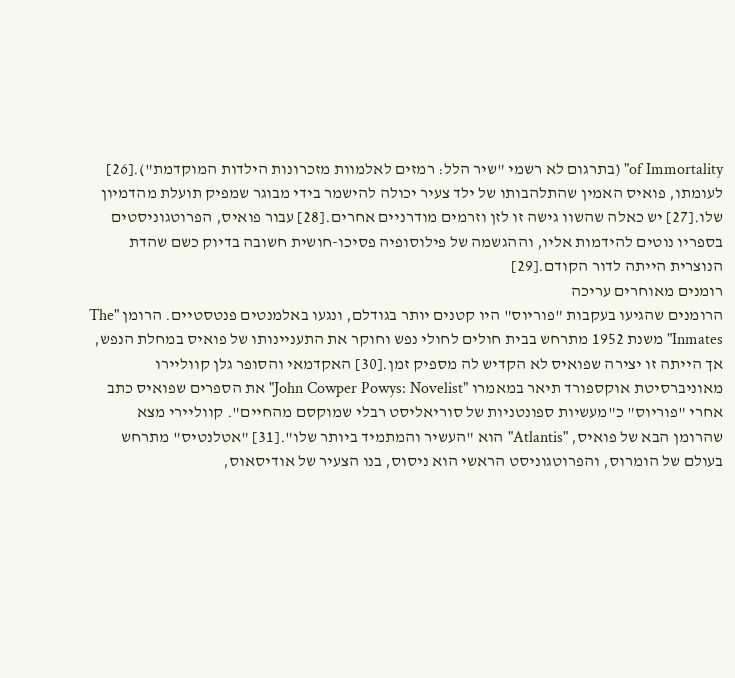of Immortality" (בתרגום לא רשמי "שיר הלל: רמזים לאלמוות מזכרונות הילדות המוקדמת").[26] לעומתו, פואיס האמין שהתלהבותו של ילד צעיר יכולה להישמר בידי מבוגר שמפיק תועלת מהדמיון שלו.[27] יש כאלה שהשוו גישה זו לזן וזרמים מודרניים אחרים.[28] עבור פואיס, הפרוטגוניסטים בספריו נוטים להידמות אליו, וההגשמה של פילוסופיה פסיכו-חושית חשובה בדיוק כשם שהדת הנוצרית הייתה לדור הקודם.[29]
רומנים מאוחרים עריכה
הרומנים שהגיעו בעקבות "פוריוס" היו קטנים יותר בגודלם, ונגעו באלמנטים פנטסטיים. הרומן "The Inmates" משנת 1952 מתרחש בבית חולים לחולי נפש וחוקר את התעניינותו של פואיס במחלת הנפש, אך הייתה זו יצירה שפואיס לא הקדיש לה מספיק זמן.[30] האקדמאי והסופר גלן קווליירו מאוניברסיטת אוקספורד תיאר במאמרו "John Cowper Powys: Novelist" את הספרים שפואיס כתב אחרי "פוריוס" כ"מעשיות ספונטניות של סוריאליסט רבלי שמוקסם מהחיים". קווליירי מצא שהרומן הבא של פואיס, "Atlantis" הוא "העשיר והמתמיד ביותר שלו".[31] "אטלנטיס" מתרחש בעולם של הומרוס, והפרוטגוניסט הראשי הוא ניסוס, בנו הצעיר של אודיסאוס,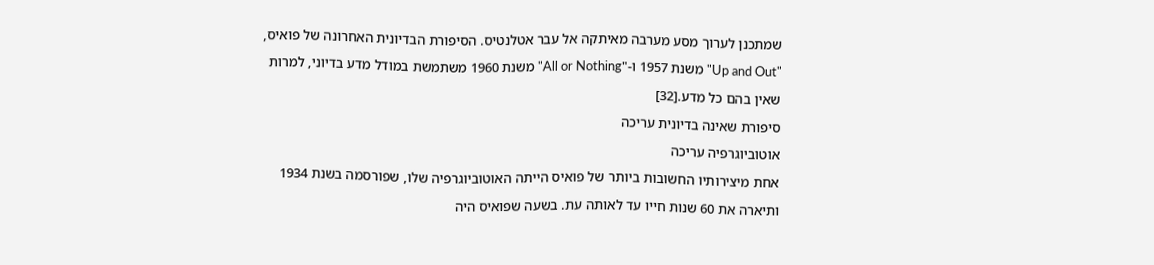שמתכנן לערוך מסע מערבה מאיתקה אל עבר אטלנטיס. הסיפורת הבדיונית האחרונה של פואיס, "Up and Out" משנת 1957 ו-"All or Nothing" משנת 1960 משתמשת במודל מדע בדיוני, למרות שאין בהם כל מדע.[32]
סיפורת שאינה בדיונית עריכה
אוטוביוגרפיה עריכה
אחת מיצירותיו החשובות ביותר של פואיס הייתה האוטוביוגרפיה שלו, שפורסמה בשנת 1934 ותיארה את 60 שנות חייו עד לאותה עת. בשעה שפואיס היה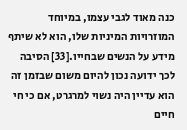כנה מאוד לגבי עצמו, במיוחד המוזרויות המיניות שלו, הוא לא שיתף מידע על הנשים שבחייו.[33] הסיבה לכך ידועה נכון להיום משום שבזמן זה הוא עדיין היה נשוי למרגרט, אם כי חי חיים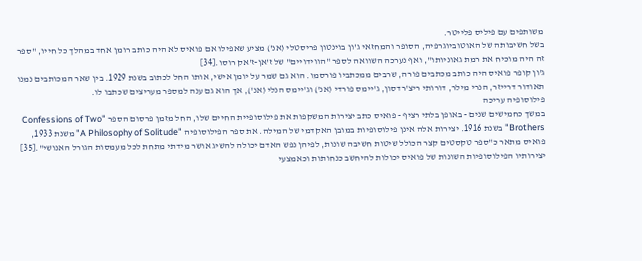משותפים עם פיליס פלייטר.
בשל חשיבותה של האוטוביוגרפיה, הסופר והמחזאי ג'ון בוינטון פריסטלי (אנ') מציע שאפילו אם פואיס לא היה כותב רומן אחד במהלך כל חייו, "ספר זה היה מוכיח את רמת גאוניותו", ואף נערכה השוואה לספר "הווידויים" של ז'אן-ז'אק רוסו.[34]
ג'ון קופר פואיס היה כותב מכתבים פורה, שרבים ממכתביו פורסמו. הוא גם שמר על יומן אישי, אותו החל לכתוב בשנת 1929. בין שאר המכותבים נמנו תאודור דרייזר, הנרי מילר, דורותי ריצ'רדסון, ג'יימס פורדי (אנ') וג'יימס הנלי (אנ'), אך הוא גם ענה למספר מעריצים שכתבו לו.
פילוסופיה עריכה
במשך כחמישים שנים - באופן בלתי רציף - פואיס כתב יצירות המשקפות את פילוסופיית החיים שלו, החל מזמן פרסום הספר "Confessions of Two Brothers" בשנת 1916. יצירות אלה אינן פילוסופיות במובן האקדמי של המילה. את ספר הפילוסופיה "A Philosophy of Solitude" משנת 1933, פואיס מתאר כ"ספר טקסטים קצר הכולל שיטות חשיבה שונות, לפיהן נפש האדם יכולה להשיג אושר מידתי מתחת לכל מעמסות הגורל האנושי".[35] יצירותיו הפילוסופיות השונות של פואיס יכולות להיחשב כנחותות וכאמצעי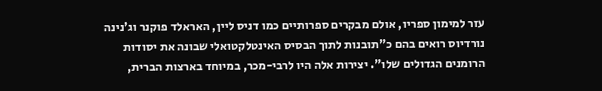עזר למימון ספריו, אולם מבקרים ספרותיים כמו דניס ליין, האראלד פוקנר וג'נינה נורדיוס רואים בהם כ"תובנות לתוך הבסיס האינטלקטואלי שבונה את יסודות הרומנים הגדולים שלו". יצירות אלה היו לרבי-מכר, במיוחד בארצות הברית,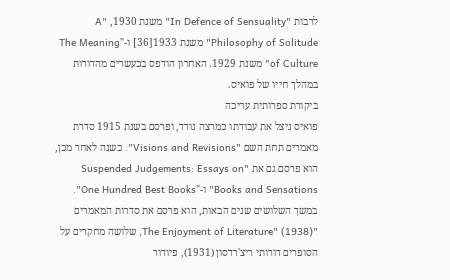לרבות "In Defence of Sensuality" משנת 1930, "A Philosophy of Solitude" משנת 1933[36] ו-"The Meaning of Culture" משנת 1929. האחרון הודפס בכעשרים מהדורות במהלך חייו של פואיס.
ביקורת ספרותית עריכה
פואיס ניצל את עבודתו כמרצה נודד, ופרסם בשנת 1915 סדרת מאמרים תחת השם "Visions and Revisions". כשנה לאחר מכן, הוא פרסם גם את "Suspended Judgements: Essays on Books and Sensations" ו-"One Hundred Best Books". במשך השלושים שנים הבאות, הוא פרסם את סדרות המאמרים "The Enjoyment of Literature" (1938), שלושה מחקרים על הסופרים דורותי ריצ'רדסון (1931), פיודור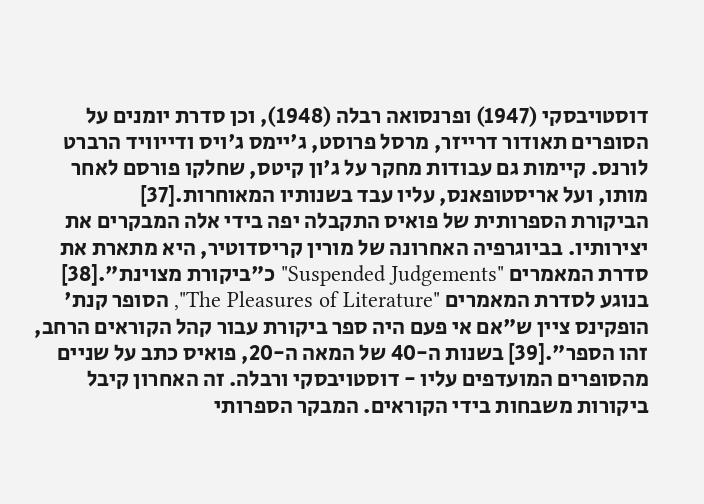דוסטויבסקי (1947) ופרנסואה רבלה (1948), וכן סדרת יומנים על הסופרים תאודור דרייזר, מרסל פרוסט, ג'יימס ג'ויס ודייוויד הרברט לורנס. קיימות גם עבודות מחקר על ג'ון קיטס, שחלקו פורסם לאחר מותו, ועל אריסטופאנס, עליו עבד בשנותיו המאוחרות.[37]
הביקורת הספרותית של פואיס התקבלה יפה בידי אלה המבקרים את יצירותיו. בביוגרפיה האחרונה של מורין קריסדוטיר, היא מתארת את סדרת המאמרים "Suspended Judgements" כ"ביקורת מצוינת".[38] בנוגע לסדרת המאמרים "The Pleasures of Literature", הסופר קנת' הופקינס ציין ש"אם אי פעם היה ספר ביקורת עבור קהל הקוראים הרחב, זהו הספר".[39] בשנות ה-40 של המאה ה-20, פואיס כתב על שניים מהסופרים המועדפים עליו - דוסטויבסקי ורבלה. זה האחרון קיבל ביקורות משבחות בידי הקוראים. המבקר הספרותי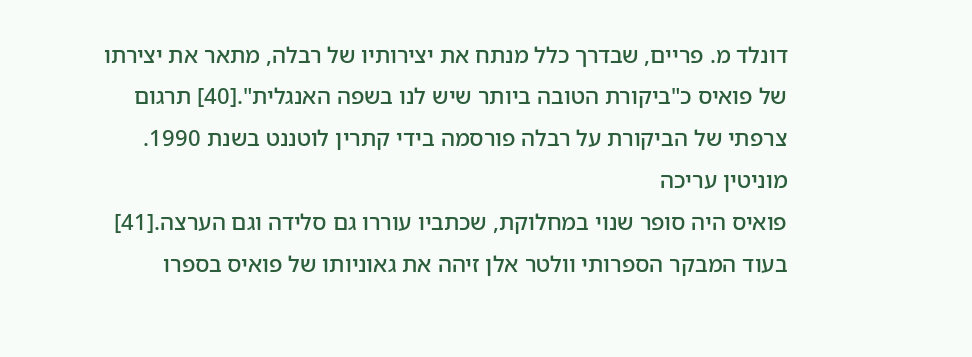דונלד מ. פריים, שבדרך כלל מנתח את יצירותיו של רבלה, מתאר את יצירתו של פואיס כ"ביקורת הטובה ביותר שיש לנו בשפה האנגלית".[40] תרגום צרפתי של הביקורת על רבלה פורסמה בידי קתרין לוטננט בשנת 1990.
מוניטין עריכה
פואיס היה סופר שנוי במחלוקת, שכתביו עוררו גם סלידה וגם הערצה.[41] בעוד המבקר הספרותי וולטר אלן זיהה את גאוניותו של פואיס בספרו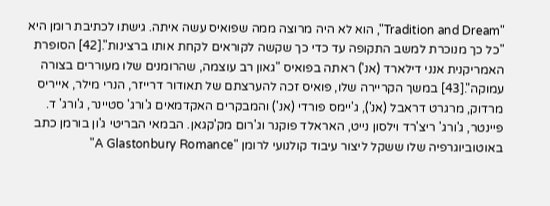"Tradition and Dream", הוא לא היה מרוצה ממה שפואיס עשה איתה. גישתו לכתיבת רומן היא "כל כך מנוכרת למשב התקופה עד כדי כך שקשה לקוראים לקחת אותו ברצינות".[42] הסופרת האמריקנית אנני דילארד (אנ') ראתה בפואיס "גאון רב עוצמה, שהרומנים שלו מעוררים בצורה עמוקה".[43] במשך הקריירה שלו, פואיס זכה להערצתם של תאודור דרייזר, הנרי מילר, אייריס מרדוק, מרגרט דראבל (אנ'), ג'יימס פורדי (אנ') והמבקרים האקדמאים ג'ורג' סטיינר, ג'ורג' ד. פיינטר, ג'ורג' ריצ'רד וילסון נייט, האראלד פוקנר וג'רום מק'קגאן. הבמאי הבריטי ג'ון בורמן כתב באוטוביוגרפיה שלו ששקל ליצור עיבוד קולנועי לרומן "A Glastonbury Romance"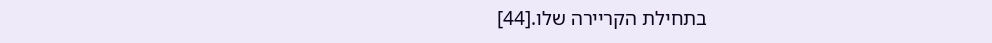בתחילת הקריירה שלו.[44]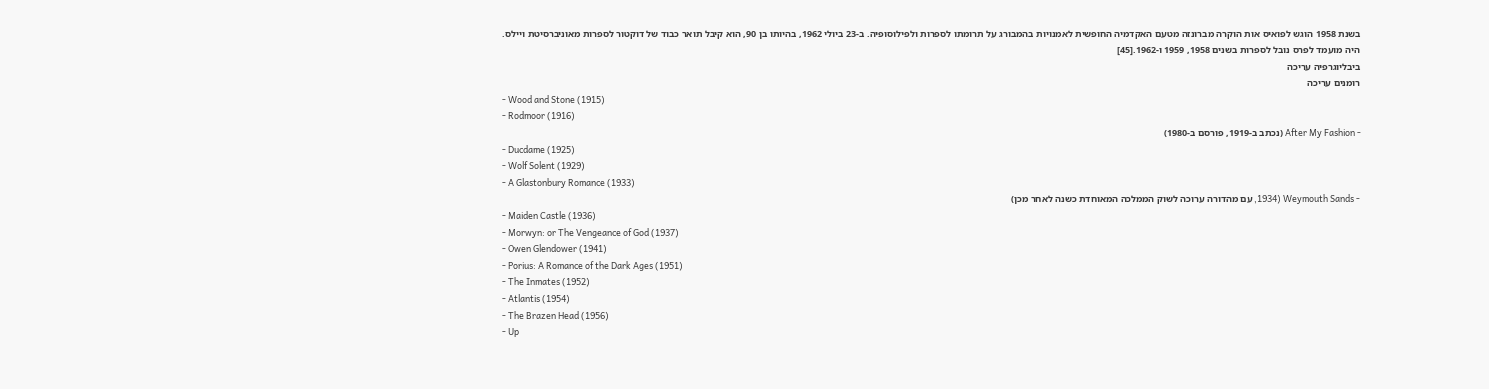בשנת 1958 הוגש לפואיס אות הוקרה מברונזה מטעם האקדמיה החופשית לאמנויות בהמבורג על תרומתו לספרות ולפילוסופיה. ב-23 ביולי 1962, בהיותו בן 90, הוא קיבל תואר כבוד של דוקטור לספרות מאוניברסיטת ויילס. היה מועמד לפרס נובל לספרות בשנים 1958, 1959 ו-1962.[45]
ביבליוגרפיה עריכה
רומנים עריכה
- Wood and Stone (1915)
- Rodmoor (1916)
- After My Fashion (נכתב ב-1919, פורסם ב-1980)
- Ducdame (1925)
- Wolf Solent (1929)
- A Glastonbury Romance (1933)
- Weymouth Sands (1934, עם מהדורה ערוכה לשוק הממלכה המאוחדת כשנה לאחר מכן)
- Maiden Castle (1936)
- Morwyn: or The Vengeance of God (1937)
- Owen Glendower (1941)
- Porius: A Romance of the Dark Ages (1951)
- The Inmates (1952)
- Atlantis (1954)
- The Brazen Head (1956)
- Up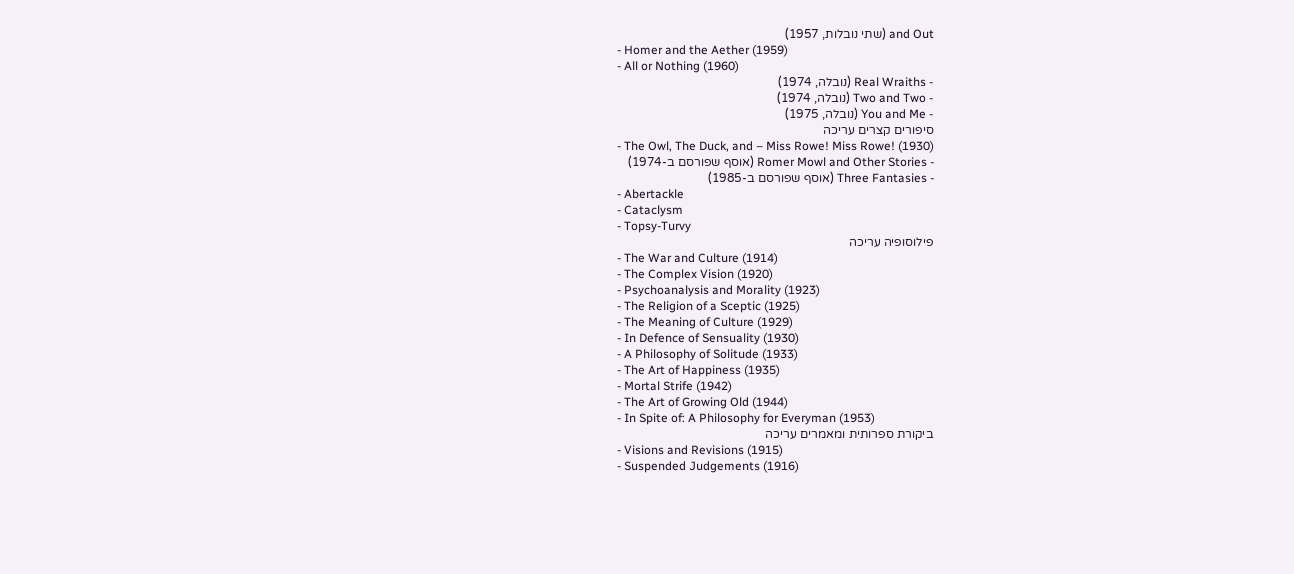and Out (שתי נובלות, 1957)
- Homer and the Aether (1959)
- All or Nothing (1960)
- Real Wraiths (נובלה, 1974)
- Two and Two (נובלה, 1974)
- You and Me (נובלה, 1975)
סיפורים קצרים עריכה
- The Owl, The Duck, and – Miss Rowe! Miss Rowe! (1930)
- Romer Mowl and Other Stories (אוסף שפורסם ב-1974)
- Three Fantasies (אוסף שפורסם ב-1985)
- Abertackle
- Cataclysm
- Topsy-Turvy
פילוסופיה עריכה
- The War and Culture (1914)
- The Complex Vision (1920)
- Psychoanalysis and Morality (1923)
- The Religion of a Sceptic (1925)
- The Meaning of Culture (1929)
- In Defence of Sensuality (1930)
- A Philosophy of Solitude (1933)
- The Art of Happiness (1935)
- Mortal Strife (1942)
- The Art of Growing Old (1944)
- In Spite of: A Philosophy for Everyman (1953)
ביקורת ספרותית ומאמרים עריכה
- Visions and Revisions (1915)
- Suspended Judgements (1916)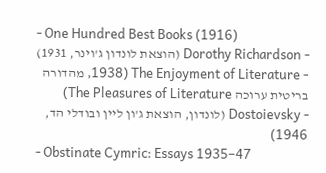- One Hundred Best Books (1916)
- Dorothy Richardson (הוצאת לונדון ג'וינר, 1931)
- The Enjoyment of Literature (1938, מהדורה בריטית ערוכה The Pleasures of Literature)
- Dostoievsky (לונדון, הוצאת ג'ון ליין ובודלי הד, 1946)
- Obstinate Cymric: Essays 1935–47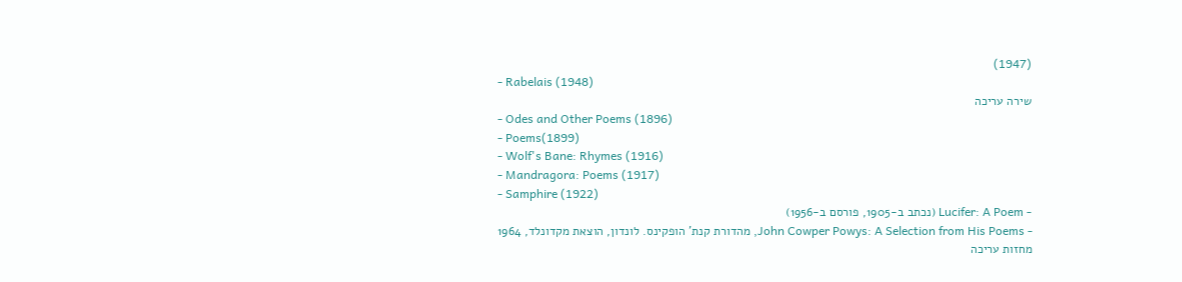(1947)
- Rabelais (1948)
שירה עריכה
- Odes and Other Poems (1896)
- Poems(1899)
- Wolf's Bane: Rhymes (1916)
- Mandragora: Poems (1917)
- Samphire (1922)
- Lucifer: A Poem (נכתב ב-1905, פורסם ב-1956)
- John Cowper Powys: A Selection from His Poems, מהדורת קנת' הופקינס. לונדון, הוצאת מקדונלד, 1964
מחזות עריכה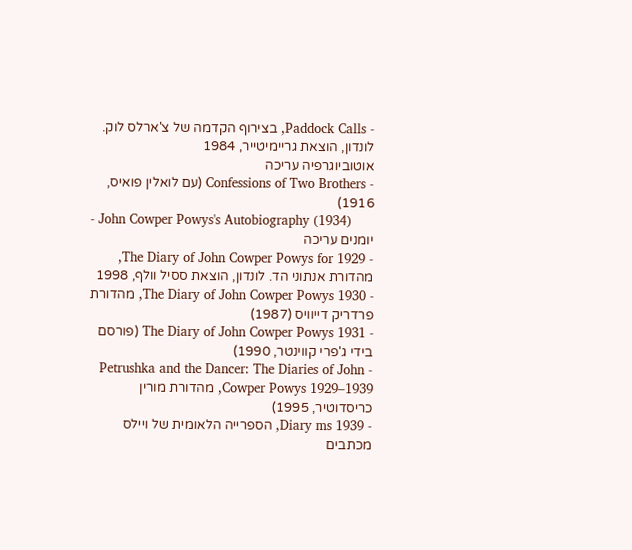- Paddock Calls, בצירוף הקדמה של צ'ארלס לוק. לונדון, הוצאת גריימיטייר, 1984
אוטוביוגרפיה עריכה
- Confessions of Two Brothers (עם לואלין פואיס, 1916)
- John Cowper Powys's Autobiography (1934)
יומנים עריכה
- The Diary of John Cowper Powys for 1929, מהדורת אנתוני הד. לונדון, הוצאת ססיל וולף, 1998
- The Diary of John Cowper Powys 1930, מהדורת פרדריק דייוויס (1987)
- The Diary of John Cowper Powys 1931 (פורסם בידי ג'פרי קווינטר, 1990)
- Petrushka and the Dancer: The Diaries of John Cowper Powys 1929–1939, מהדורת מורין כריסדוטיר, 1995)
- 1939 Diary ms, הספרייה הלאומית של ויילס
מכתבים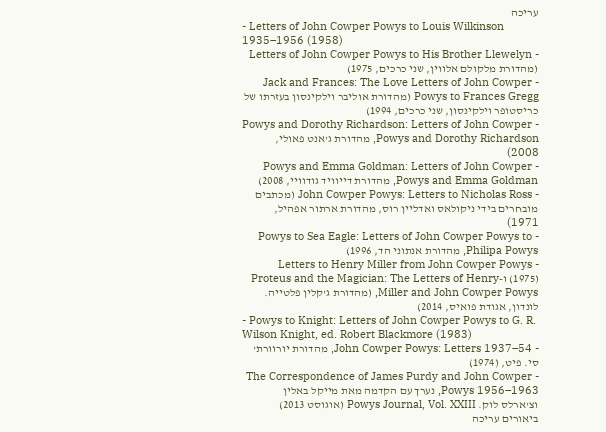עריכה
- Letters of John Cowper Powys to Louis Wilkinson 1935–1956 (1958)
- Letters of John Cowper Powys to His Brother Llewelyn (מהדורת מלקולם אלווין, שני כרכים, 1975)
- Jack and Frances: The Love Letters of John Cowper Powys to Frances Gregg (מהדורת אוליבר וילקינסון בעזרתו של כריסטופר וילקינסון, שני כרכים, 1994)
- Powys and Dorothy Richardson: Letters of John Cowper Powys and Dorothy Richardson, מהדורת ג'אנט פאולי, 2008)
- Powys and Emma Goldman: Letters of John Cowper Powys and Emma Goldman, מהדורת דייוויד גודוויי, 2008)
- John Cowper Powys: Letters to Nicholas Ross (מכתבים מובחרים בידי ניקולאס ואדליין רוס, מהדורת ארתור אפהיל, 1971)
- Powys to Sea Eagle: Letters of John Cowper Powys to Philipa Powys, מהדורת אנתוני הד, 1996)
- Letters to Henry Miller from John Cowper Powys (1975) ו-Proteus and the Magician: The Letters of Henry Miller and John Cowper Powys, (מהדורת ג'קלין פלטייה. לונדון, אגודת פואיס, 2014)
- Powys to Knight: Letters of John Cowper Powys to G. R. Wilson Knight, ed. Robert Blackmore (1983)
- John Cowper Powys: Letters 1937–54, מהדורת יורוורת' סי. פיט, (1974)
- The Correspondence of James Purdy and John Cowper Powys 1956–1963, נערך עם הקדמה מאת מייקל באלין וצ'ארלס לוק. Powys Journal, Vol. XXIII (אוגוסט 2013)
ביאורים עריכה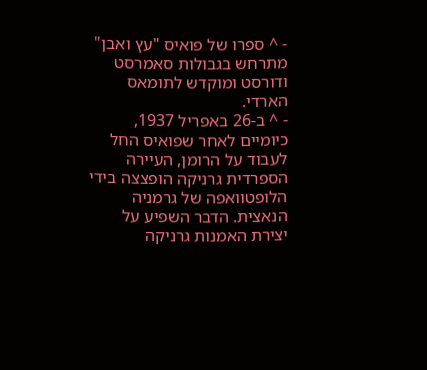- ^ ספרו של פואיס "עץ ואבן" מתרחש בגבולות סאמרסט ודורסט ומוקדש לתומאס הארדי.
- ^ ב-26 באפריל 1937, כיומיים לאחר שפואיס החל לעבוד על הרומן, העיירה הספרדית גרניקה הופצצה בידי הלופטוואפה של גרמניה הנאצית. הדבר השפיע על יצירת האמנות גרניקה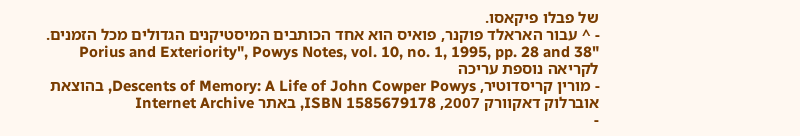של פבלו פיקאסו.
- ^ עבור האראלד פוקנר, פואיס הוא אחד הכותבים המיסטיקנים הגדולים מכל הזמנים. "Porius and Exteriority", Powys Notes, vol. 10, no. 1, 1995, pp. 28 and 38
לקריאה נוספת עריכה
- מורין קריסדוטיר, Descents of Memory: A Life of John Cowper Powys, בהוצאת אוברלוק דאקוורק 2007, ISBN 1585679178, באתר Internet Archive
-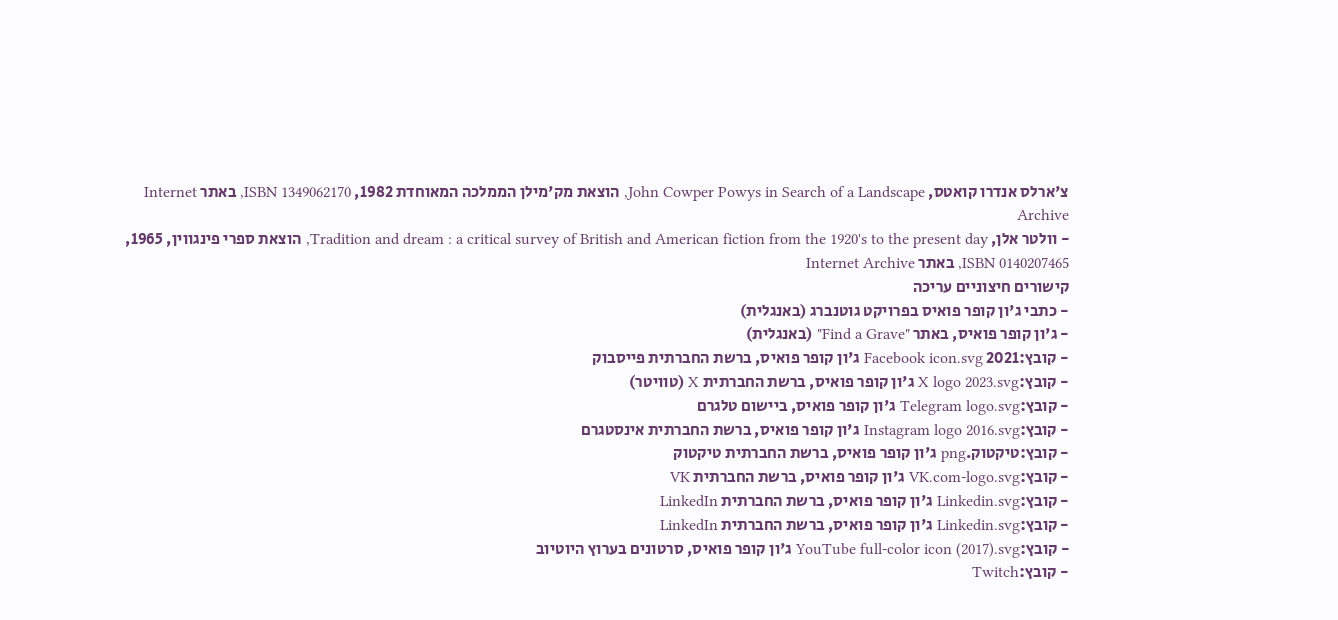צ'ארלס אנדרו קואטס, John Cowper Powys in Search of a Landscape, הוצאת מק'מילן הממלכה המאוחדת 1982, ISBN 1349062170, באתר Internet Archive
- וולטר אלן, Tradition and dream : a critical survey of British and American fiction from the 1920's to the present day, הוצאת ספרי פינגווין, 1965, ISBN 0140207465, באתר Internet Archive
קישורים חיצוניים עריכה
- כתבי ג'ון קופר פואיס בפרויקט גוטנברג (באנגלית)
- ג'ון קופר פואיס, באתר "Find a Grave" (באנגלית)
- קובץ:2021 Facebook icon.svg ג'ון קופר פואיס, ברשת החברתית פייסבוק
- קובץ:X logo 2023.svg ג'ון קופר פואיס, ברשת החברתית X (טוויטר)
- קובץ:Telegram logo.svg ג'ון קופר פואיס, ביישום טלגרם
- קובץ:Instagram logo 2016.svg ג'ון קופר פואיס, ברשת החברתית אינסטגרם
- קובץ:טיקטוק.png ג'ון קופר פואיס, ברשת החברתית טיקטוק
- קובץ:VK.com-logo.svg ג'ון קופר פואיס, ברשת החברתית VK
- קובץ:Linkedin.svg ג'ון קופר פואיס, ברשת החברתית LinkedIn
- קובץ:Linkedin.svg ג'ון קופר פואיס, ברשת החברתית LinkedIn
- קובץ:YouTube full-color icon (2017).svg ג'ון קופר פואיס, סרטונים בערוץ היוטיוב
- קובץ:Twitch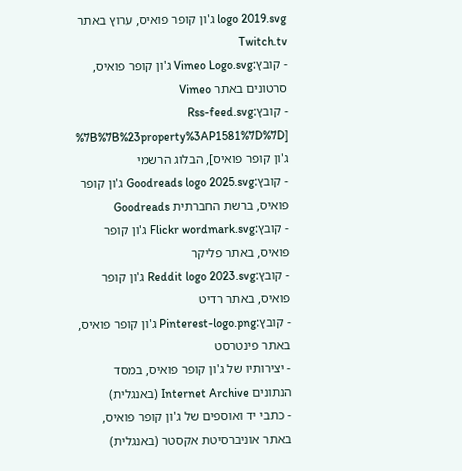logo 2019.svg ג'ון קופר פואיס, ערוץ באתר Twitch.tv
- קובץ:Vimeo Logo.svg ג'ון קופר פואיס, סרטונים באתר Vimeo
- קובץ:Rss-feed.svg [%7B%7B%23property%3AP1581%7D%7D ג'ון קופר פואיס], הבלוג הרשמי
- קובץ:Goodreads logo 2025.svg ג'ון קופר פואיס, ברשת החברתית Goodreads
- קובץ:Flickr wordmark.svg ג'ון קופר פואיס, באתר פליקר
- קובץ:Reddit logo 2023.svg ג'ון קופר פואיס, באתר רדיט
- קובץ:Pinterest-logo.png ג'ון קופר פואיס, באתר פינטרסט
- יצירותיו של ג'ון קופר פואיס, במסד הנתונים Internet Archive (באנגלית)
- כתבי יד ואוספים של ג'ון קופר פואיס, באתר אוניברסיטת אקסטר (באנגלית)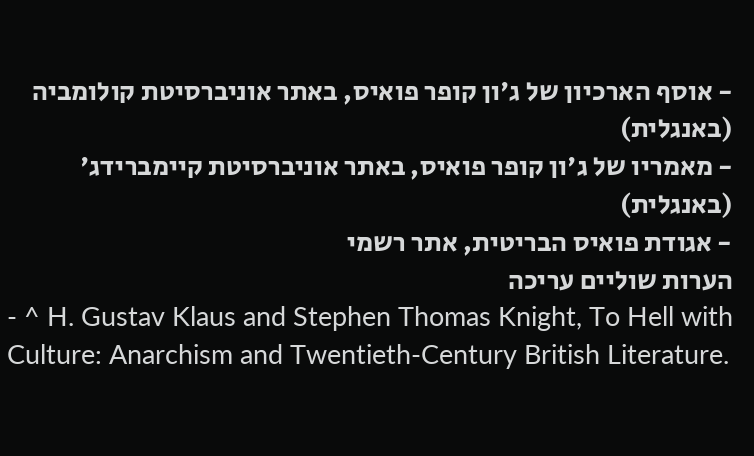- אוסף הארכיון של ג'ון קופר פואיס, באתר אוניברסיטת קולומביה (באנגלית)
- מאמריו של ג'ון קופר פואיס, באתר אוניברסיטת קיימברידג' (באנגלית)
- אגודת פואיס הבריטית, אתר רשמי
הערות שוליים עריכה
- ^ H. Gustav Klaus and Stephen Thomas Knight, To Hell with Culture: Anarchism and Twentieth-Century British Literature.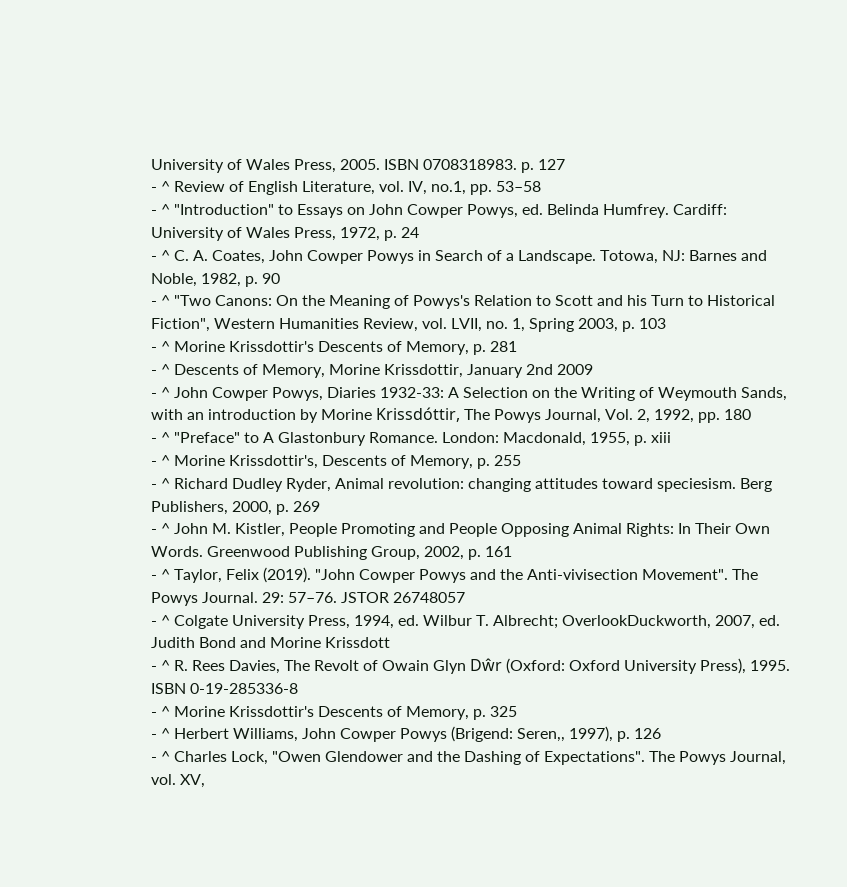University of Wales Press, 2005. ISBN 0708318983. p. 127
- ^ Review of English Literature, vol. IV, no.1, pp. 53–58
- ^ "Introduction" to Essays on John Cowper Powys, ed. Belinda Humfrey. Cardiff: University of Wales Press, 1972, p. 24
- ^ C. A. Coates, John Cowper Powys in Search of a Landscape. Totowa, NJ: Barnes and Noble, 1982, p. 90
- ^ "Two Canons: On the Meaning of Powys's Relation to Scott and his Turn to Historical Fiction", Western Humanities Review, vol. LVII, no. 1, Spring 2003, p. 103
- ^ Morine Krissdottir's Descents of Memory, p. 281
- ^ Descents of Memory, Morine Krissdottir, January 2nd 2009
- ^ John Cowper Powys, Diaries 1932-33: A Selection on the Writing of Weymouth Sands, with an introduction by Morine Krissdóttir, The Powys Journal, Vol. 2, 1992, pp. 180
- ^ "Preface" to A Glastonbury Romance. London: Macdonald, 1955, p. xiii
- ^ Morine Krissdottir's, Descents of Memory, p. 255
- ^ Richard Dudley Ryder, Animal revolution: changing attitudes toward speciesism. Berg Publishers, 2000, p. 269
- ^ John M. Kistler, People Promoting and People Opposing Animal Rights: In Their Own Words. Greenwood Publishing Group, 2002, p. 161
- ^ Taylor, Felix (2019). "John Cowper Powys and the Anti-vivisection Movement". The Powys Journal. 29: 57–76. JSTOR 26748057
- ^ Colgate University Press, 1994, ed. Wilbur T. Albrecht; OverlookDuckworth, 2007, ed. Judith Bond and Morine Krissdott
- ^ R. Rees Davies, The Revolt of Owain Glyn Dŵr (Oxford: Oxford University Press), 1995. ISBN 0-19-285336-8
- ^ Morine Krissdottir's Descents of Memory, p. 325
- ^ Herbert Williams, John Cowper Powys (Brigend: Seren,, 1997), p. 126
- ^ Charles Lock, "Owen Glendower and the Dashing of Expectations". The Powys Journal, vol. XV,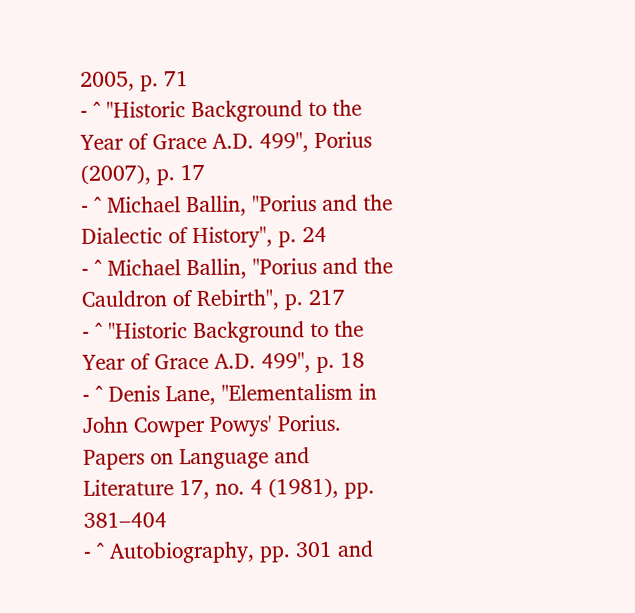2005, p. 71
- ^ "Historic Background to the Year of Grace A.D. 499", Porius (2007), p. 17
- ^ Michael Ballin, "Porius and the Dialectic of History", p. 24
- ^ Michael Ballin, "Porius and the Cauldron of Rebirth", p. 217
- ^ "Historic Background to the Year of Grace A.D. 499", p. 18
- ^ Denis Lane, "Elementalism in John Cowper Powys' Porius. Papers on Language and Literature 17, no. 4 (1981), pp. 381–404
- ^ Autobiography, pp. 301 and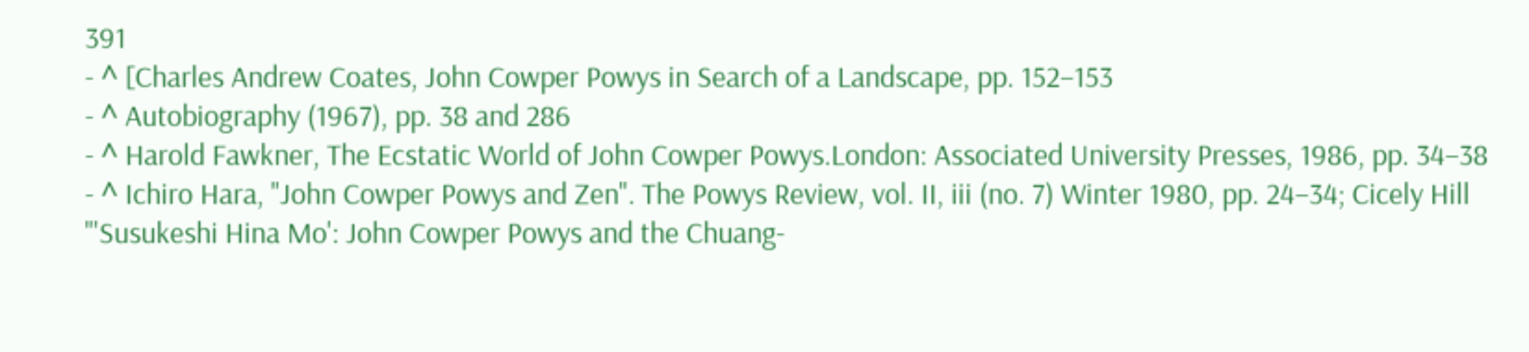391
- ^ [Charles Andrew Coates, John Cowper Powys in Search of a Landscape, pp. 152–153
- ^ Autobiography (1967), pp. 38 and 286
- ^ Harold Fawkner, The Ecstatic World of John Cowper Powys.London: Associated University Presses, 1986, pp. 34–38
- ^ Ichiro Hara, "John Cowper Powys and Zen". The Powys Review, vol. II, iii (no. 7) Winter 1980, pp. 24–34; Cicely Hill "'Susukeshi Hina Mo': John Cowper Powys and the Chuang-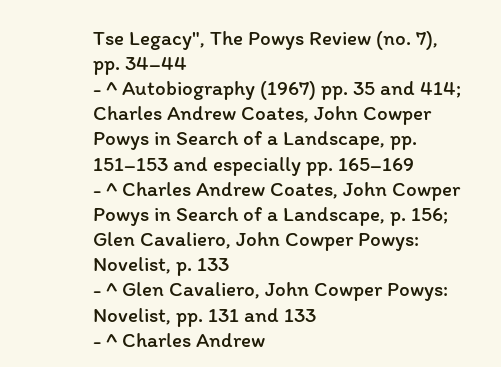Tse Legacy", The Powys Review (no. 7), pp. 34–44
- ^ Autobiography (1967) pp. 35 and 414; Charles Andrew Coates, John Cowper Powys in Search of a Landscape, pp. 151–153 and especially pp. 165–169
- ^ Charles Andrew Coates, John Cowper Powys in Search of a Landscape, p. 156; Glen Cavaliero, John Cowper Powys: Novelist, p. 133
- ^ Glen Cavaliero, John Cowper Powys: Novelist, pp. 131 and 133
- ^ Charles Andrew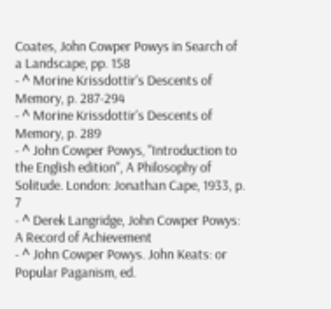Coates, John Cowper Powys in Search of a Landscape, pp. 158
- ^ Morine Krissdottir's Descents of Memory, p. 287-294
- ^ Morine Krissdottir's Descents of Memory, p. 289
- ^ John Cowper Powys, "Introduction to the English edition", A Philosophy of Solitude. London: Jonathan Cape, 1933, p. 7
- ^ Derek Langridge, John Cowper Powys: A Record of Achievement
- ^ John Cowper Powys. John Keats: or Popular Paganism, ed.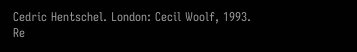Cedric Hentschel. London: Cecil Woolf, 1993. Re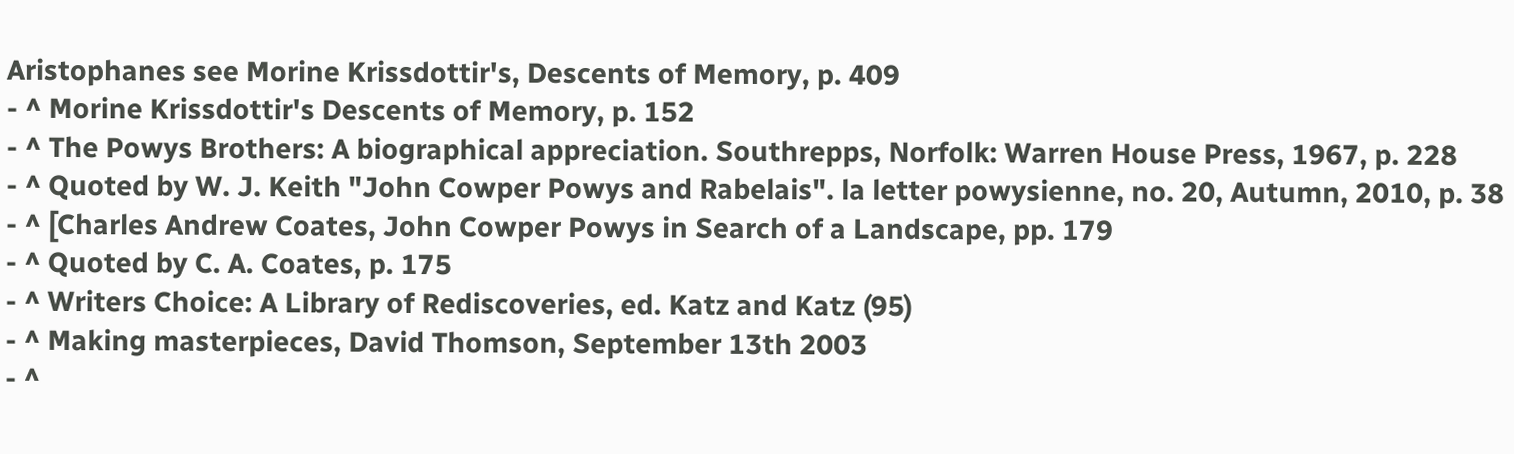Aristophanes see Morine Krissdottir's, Descents of Memory, p. 409
- ^ Morine Krissdottir's Descents of Memory, p. 152
- ^ The Powys Brothers: A biographical appreciation. Southrepps, Norfolk: Warren House Press, 1967, p. 228
- ^ Quoted by W. J. Keith "John Cowper Powys and Rabelais". la letter powysienne, no. 20, Autumn, 2010, p. 38
- ^ [Charles Andrew Coates, John Cowper Powys in Search of a Landscape, pp. 179
- ^ Quoted by C. A. Coates, p. 175
- ^ Writers Choice: A Library of Rediscoveries, ed. Katz and Katz (95)
- ^ Making masterpieces, David Thomson, September 13th 2003
- ^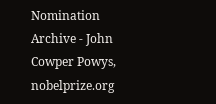Nomination Archive - John Cowper Powys, nobelprize.org